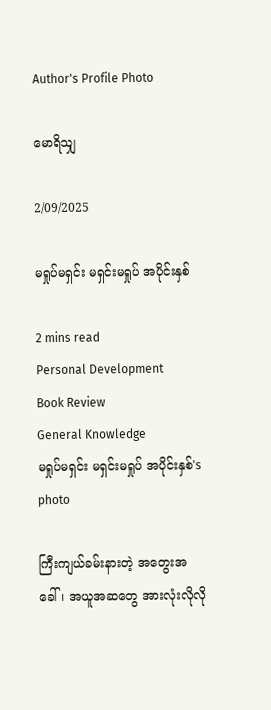Author's Profile Photo

မောရိသျှ

2/09/2025

မရှုပ်မရှင်း မရှင်းမရှုပ် အပိုင်းနှစ်

2 mins read
Personal Development
Book Review
General Knowledge
မရှုပ်မရှင်း မရှင်းမရှုပ် အပိုင်းနှစ်'s photo

ကြီးကျယ်ခမ်းနားတဲ့ အတွေးအခေါ်၊ အယူအဆတွေ အားလုံးလိုလို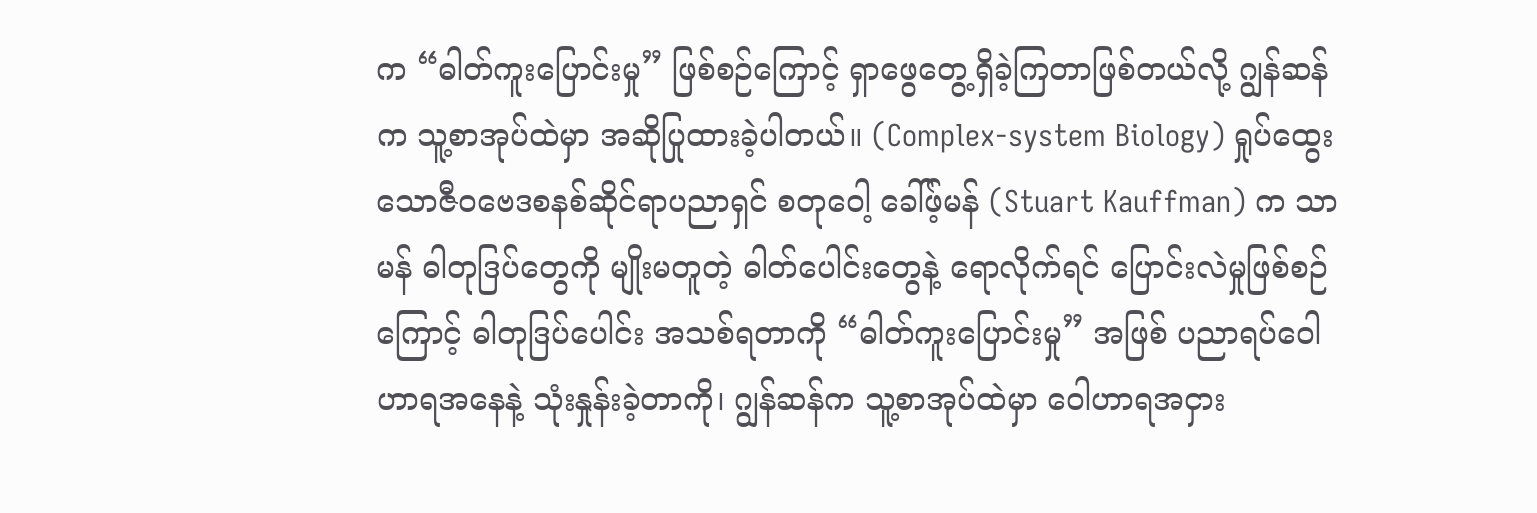က “ဓါတ်ကူးပြောင်းမှု” ဖြစ်စဉ်ကြောင့် ရှာဖွေတွေ့ရှိခဲ့ကြတာဖြစ်တယ်လို့ ဂျွန်ဆန်က သူ့စာအုပ်ထဲမှာ အဆိုပြုထားခဲ့ပါတယ်။ (Complex-system Biology) ရှုပ်ထွေးသောဇီဝဗေဒစနစ်ဆိုင်ရာပညာရှင် စတုဝေါ့ ခေါ်ဖ့်မန် (Stuart Kauffman) က သာမန် ဓါတုဒြပ်တွေကို မျိုးမတူတဲ့ ဓါတ်ပေါင်းတွေနဲ့ ရောလိုက်ရင် ပြောင်းလဲမှုဖြစ်စဉ်ကြောင့် ဓါတုဒြပ်ပေါင်း အသစ်ရတာကို “ဓါတ်ကူးပြောင်းမှု” အဖြစ် ပညာရပ်ဝေါဟာရအနေနဲ့ သုံးနှုန်းခဲ့တာကို၊ ဂျွန်ဆန်က သူ့စာအုပ်ထဲမှာ ဝေါဟာရအငှား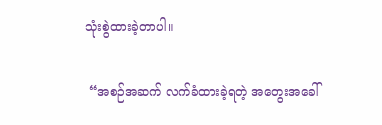သုံးစွဲထားခဲ့တာပါ။

 “အစဉ်အဆက် လက်ခံထားခဲ့ရတဲ့ အတွေးအခေါ်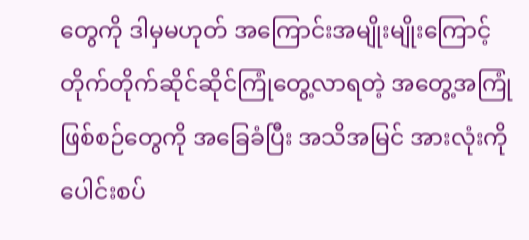တွေကို ဒါမှမဟုတ် အကြောင်းအမျိုးမျိုးကြောင့် တိုက်တိုက်ဆိုင်ဆိုင်ကြုံတွေ့လာရတဲ့ အတွေ့အကြုံ ဖြစ်စဉ်တွေကို အခြေခံပြီး အသိအမြင် အားလုံးကို ပေါင်းစပ်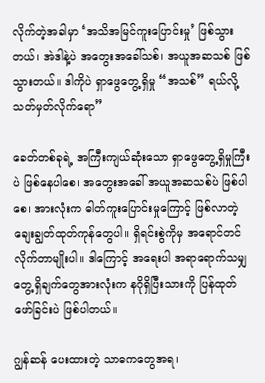လိုက်တဲ့အခါမှာ ‘အသိအမြင်ကူးပြောင်းမှု’ ဖြစ်သွားတယ်၊ အဲဒါနဲ့ပဲ အတွေးအခေါ်သစ်၊ အယူအဆသစ် ဖြစ်သွားတယ်။ ဒါကိုပဲ ရှာဖွေတွေ့ရှိမှု “အသစ်” ရယ်လို့ သတ်မှတ်လိုက်ရော”

ခေတ်တစ်ခုရဲ့ အကြီးကျယ်ဆုံးသော ရှာဖွေတွေ့ရှိမှုကြီးပဲ ဖြစ်နေပါစေ၊ အတွေးအခေါ် အယူအဆသစ်ပဲ ဖြစ်ပါစေ၊ အားလုံးက ဓါတ်ကူးပြောင်းမှုကြောင့် ဖြစ်လာတဲ့ ချေးချွတ်ထုတ်ကုန်တွေပါ။ ရှိရင်းစွဲကိုမှ အရောင်တင် လိုက်တာမျိုးပါ။ ဒါကြောင့် အရေးပါ အရာရောက်သမျှ တွေ့ရှိချက်တွေအားလုံးက နဂိုရှိပြီးသားကို ပြန်ထုတ်ဖော်ခြင်းပဲ ဖြစ်ပါတယ်။

ဂျွန်ဆန် ပေးထားတဲ့ သာဓကတွေအရ၊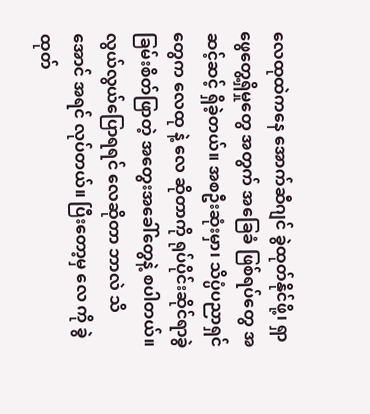လေထုထဲကနေ အောက်ဆီဂျင် ခွဲထုတ်နိုင်ဖို့၊ ရှာဖွေတွေ့ရှိမှုတွေ အတွက် အခြေခံ ဖြစ်ရပ်တွေ အဆင့်ဆင့် ရှိခဲ့တယ်။ အစဦးဆုံးမှာ၊ သိပ္ပံပညာရှင်တွေက လေထု နဲ့ လေ ဆိုတာကို ရုပ်ပိုင်းဆိုင်ရာခွဲခြမ်းစိတ်ဖြာတဲ့ အတွေးအခေါ်တွေနဲ့ စပါတယ်။ လွယ်လွယ်ပြောရရင် လေဆိုတာ ဘာလဲ သိအောင် အရင် လုပ်တယ်။ ပြီးတော့မှ လေ ကို ခွဲထုတ်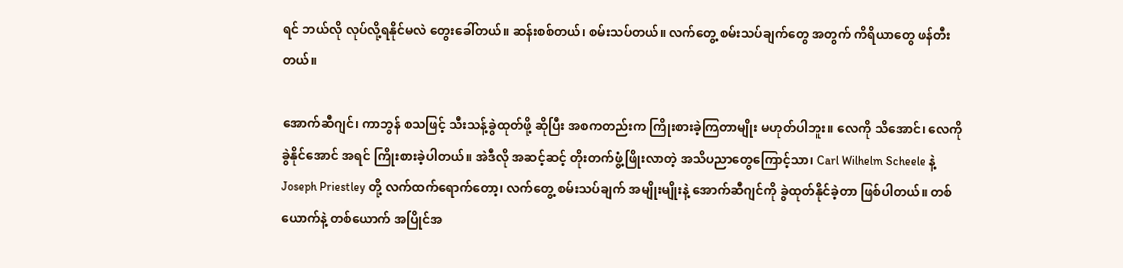ရင် ဘယ်လို လုပ်လို့ရနိုင်မလဲ တွေးခေါ်တယ်။ ဆန်းစစ်တယ်၊ စမ်းသပ်တယ်။ လက်တွေ့ စမ်းသပ်ချက်တွေ အတွက် ကိရိယာတွေ ဖန်တီးတယ်။

အောက်ဆီဂျင်၊ ကာဘွန် စသဖြင့် သီးသန့်ခွဲထုတ်ဖို့ ဆိုပြီး အစကတည်းက ကြိုးစားခဲ့ကြတာမျိုး မဟုတ်ပါဘူး။ လေကို သိအောင်၊ လေကို ခွဲနိုင်အောင် အရင် ကြိုးစားခဲ့ပါတယ်။ အဲဒီလို အဆင့်ဆင့် တိုးတက်ဖွံ့ဖြိုးလာတဲ့ အသိပညာတွေကြောင့်သာ၊ Carl Wilhelm Scheele နဲ့ Joseph Priestley တို့ လက်ထက်ရောက်တော့၊ လက်တွေ့ စမ်းသပ်ချက် အမျိုးမျိုးနဲ့ အောက်ဆီဂျင်ကို ခွဲထုတ်နိုင်ခဲ့တာ ဖြစ်ပါတယ်။ တစ်ယောက်နဲ့ တစ်ယောက် အပြိုင်အ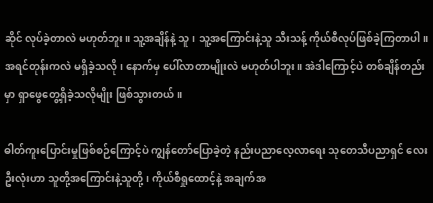ဆိုင် လုပ်ခဲ့တာလဲ မဟုတ်ဘူး။ သူ့အချိန်နဲ့ သူ၊ သူ့အကြောင်းနဲ့သူ သီးသန့် ကိုယ်စီလုပ်ဖြစ်ခဲ့ကြတာပါ။ အရင်တုန်းကလဲ မရှိခဲ့သလို၊ နောက်မှ ပေါ်လာတာမျိုးလဲ မဟုတ်ပါဘူး။ အဲဒါကြောင့်ပဲ တစ်ချိန်တည်းမှာ ရှာဖွေတွေ့ရှိခဲ့သလိုမျိုး ဖြစ်သွားတယ်။

ဓါတ်ကူးပြောင်းမှုဖြစ်စဉ်ကြောင့်ပဲ ကျွန်တော်ပြောခဲ့တဲ့ နည်းပညာလေ့လာရေး သုတေသီပညာရှင် လေးဦးလုံးဟာ သူတို့အကြောင်းနဲ့သူတို့၊ ကိုယ်စီရှုထောင့်နဲ့ အချက်အ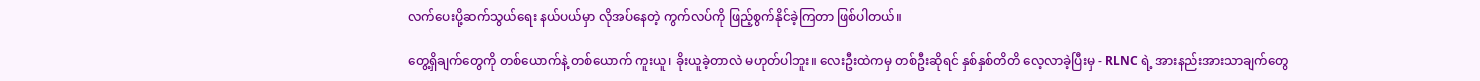လက်ပေးပို့ဆက်သွယ်ရေး နယ်ပယ်မှာ လိုအပ်နေတဲ့ ကွက်လပ်ကို ဖြည့်စွက်နိုင်ခဲ့ကြတာ ဖြစ်ပါတယ်။

တွေ့ရှိချက်တွေကို တစ်ယောက်နဲ့ တစ်ယောက် ကူးယူ၊ ခိုးယူခဲ့တာလဲ မဟုတ်ပါဘူး။ လေးဦးထဲကမှ တစ်ဦးဆိုရင် နှစ်နှစ်တိတိ လေ့လာခဲ့ပြီးမှ - RLNC ရဲ့ အားနည်းအားသာချက်တွေ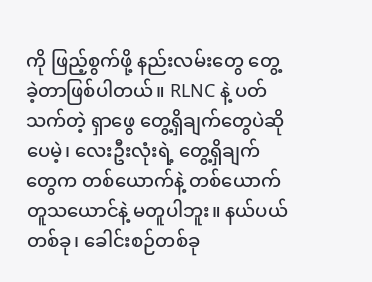ကို ဖြည့်စွက်ဖို့ နည်းလမ်းတွေ တွေ့ခဲ့တာဖြစ်ပါတယ်။ RLNC နဲ့ ပတ်သက်တဲ့ ရှာဖွေ တွေ့ရှိချက်တွေပဲဆိုပေမဲ့၊ လေးဦးလုံးရဲ့ တွေ့ရှိချက်တွေက တစ်ယောက်နဲ့ တစ်ယောက် တူသယောင်နဲ့ မတူပါဘူး။ နယ်ပယ် တစ်ခု၊ ခေါင်းစဉ်တစ်ခု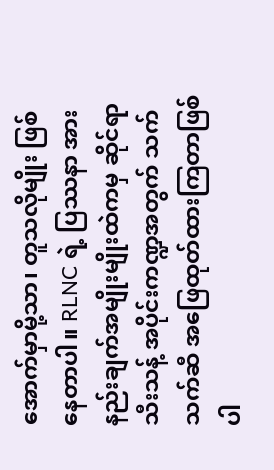အောက်မှာမို့သာ၊ တူသလိုမျိုး ဖြစ်နေတာပါ။ RLNC ရဲ့ ပြဿနာ အားနည်းချက်အမျိုးမျိုးထဲကမှ ဆိုင်ရာ သီးသန့် အပိုင်းကဏ္ဍအတွက် သက်သက်ဆီ အဖြေထုတ်ထားကြတာဖြစ်ပါ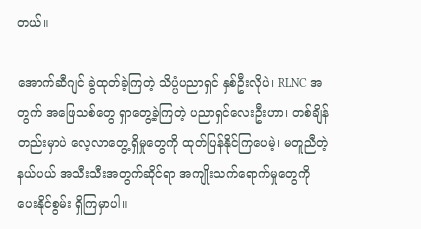တယ်။

အောက်ဆီဂျင် ခွဲထုတ်ခဲ့ကြတဲ့ သိပ္ပံပညာရှင် နှစ်ဦးလိုပဲ၊ RLNC အတွက် အဖြေသစ်တွေ ရှာတွေ့ခဲ့ကြတဲ့ ပညာရှင်လေးဦးဟာ၊ တစ်ချိန်တည်းမှာပဲ လေ့လာတွေ့ရှိမှုတွေကို ထုတ်ပြန်နိုင်ကြပေမဲ့၊ မတူညီတဲ့ နယ်ပယ် အသီးသီးအတွက်ဆိုင်ရာ အကျိုးသက်ရောက်မှုတွေကို ပေးနိုင်စွမ်း ရှိကြမှာပါ။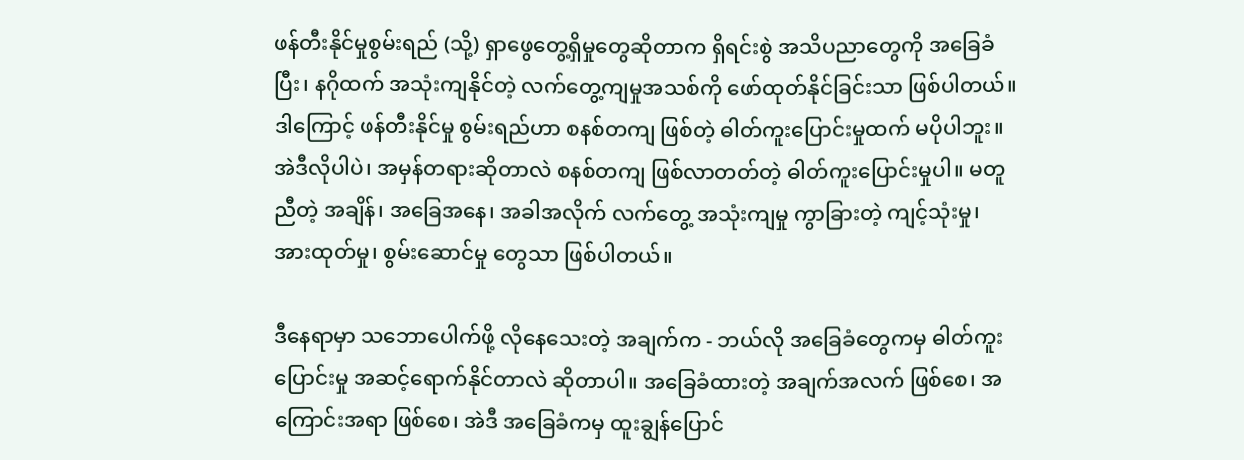ဖန်တီးနိုင်မှုစွမ်းရည် (သို့) ရှာဖွေတွေ့ရှိမှုတွေဆိုတာက ရှိရင်းစွဲ အသိပညာတွေကို အခြေခံပြီး၊ နဂိုထက် အသုံးကျနိုင်တဲ့ လက်တွေ့ကျမှုအသစ်ကို ဖော်ထုတ်နိုင်ခြင်းသာ ဖြစ်ပါတယ်။ ဒါကြောင့် ဖန်တီးနိုင်မှု စွမ်းရည်ဟာ စနစ်တကျ ဖြစ်တဲ့ ဓါတ်ကူးပြောင်းမှုထက် မပိုပါဘူး။ အဲဒီလိုပါပဲ၊ အမှန်တရားဆိုတာလဲ စနစ်တကျ ဖြစ်လာတတ်တဲ့ ဓါတ်ကူးပြောင်းမှုပါ။ မတူညီတဲ့ အချိန်၊ အခြေအနေ၊ အခါအလိုက် လက်တွေ့ အသုံးကျမှု ကွာခြားတဲ့ ကျင့်သုံးမှု၊ အားထုတ်မှု၊ စွမ်းဆောင်မှု တွေသာ ဖြစ်ပါတယ်။

ဒီနေရာမှာ သဘောပေါက်ဖို့ လိုနေသေးတဲ့ အချက်က - ဘယ်လို အခြေခံတွေကမှ ဓါတ်ကူးပြောင်းမှု အဆင့်ရောက်နိုင်တာလဲ ဆိုတာပါ။ အခြေခံထားတဲ့ အချက်အလက် ဖြစ်စေ၊ အကြောင်းအရာ ဖြစ်စေ၊ အဲဒီ အခြေခံကမှ ထူးချွန်ပြောင်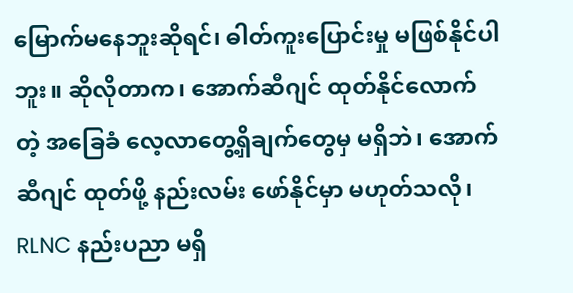မြောက်မနေဘူးဆိုရင်၊ ဓါတ်ကူးပြောင်းမှု မဖြစ်နိုင်ပါဘူး။ ဆိုလိုတာက၊ အောက်ဆီဂျင် ထုတ်နိုင်လောက်တဲ့ အခြေခံ လေ့လာတွေ့ရှိချက်တွေမှ မရှိဘဲ၊ အောက်ဆီဂျင် ထုတ်ဖို့ နည်းလမ်း ဖော်နိုင်မှာ မဟုတ်သလို၊ RLNC နည်းပညာ မရှိ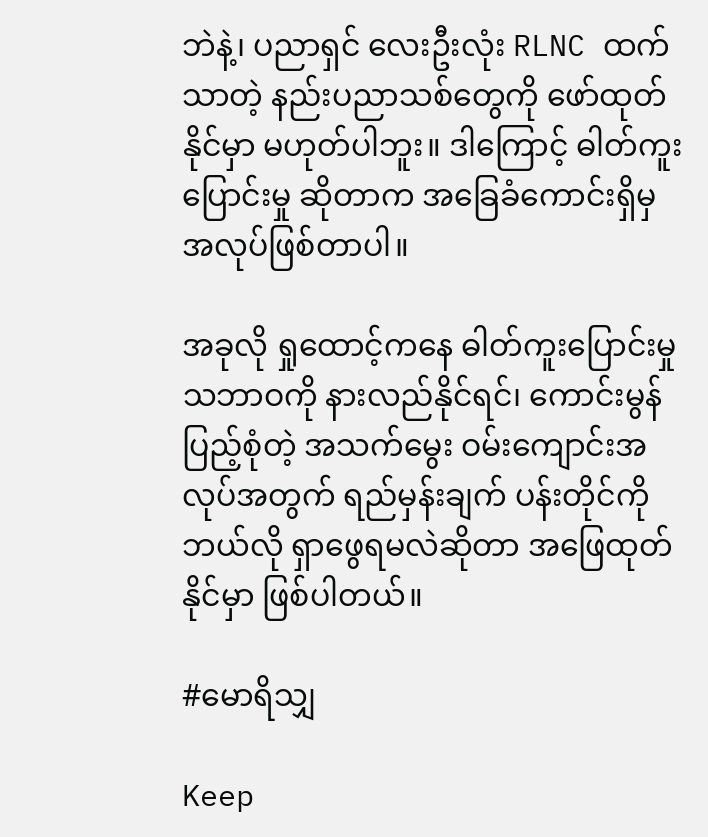ဘဲနဲ့၊ ပညာရှင် လေးဦးလုံး RLNC ထက် သာတဲ့ နည်းပညာသစ်တွေကို ဖော်ထုတ်နိုင်မှာ မဟုတ်ပါဘူး။ ဒါကြောင့် ဓါတ်ကူးပြောင်းမှု ဆိုတာက အခြေခံကောင်းရှိမှ အလုပ်ဖြစ်တာပါ။

အခုလို ရှုထောင့်ကနေ ဓါတ်ကူးပြောင်းမှု သဘာဝကို နားလည်နိုင်ရင်၊ ကောင်းမွန်ပြည့်စုံတဲ့ အသက်မွေး ဝမ်းကျောင်းအလုပ်အတွက် ရည်မှန်းချက် ပန်းတိုင်ကို ဘယ်လို ရှာဖွေရမလဲဆိုတာ အဖြေထုတ်နိုင်မှာ ဖြစ်ပါတယ်။

#မောရိသျှ

Keep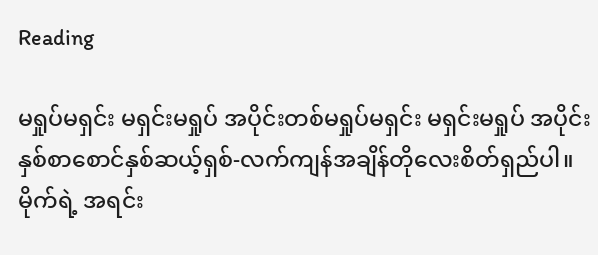Reading

မရှုပ်မရှင်း မရှင်းမရှုပ် အပိုင်းတစ်မရှုပ်မရှင်း မရှင်းမရှုပ် အပိုင်းနှစ်စာစောင်နှစ်ဆယ့်ရှစ်-လက်ကျန်အချိန်တိုလေးစိတ်ရှည်ပါ။မိုက်ရဲ့ အရင်း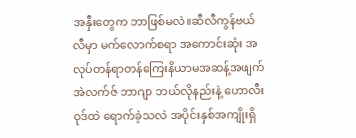အနှီးတွေက ဘာဖြစ်မလဲ။ဆီလီကွန်ဗယ်လီမှာ မက်လောက်စရာ အကောင်းဆုံး အလုပ်တန်ရာတန်ကြေးနိယာမအဆန့်အဖျက်အဲလက်ဇ် ဘာဂျာ ဘယ်လိုနည်းနဲ့ ဟောလီးဝုဒ်ထဲ ရောက်ခဲ့သလဲ အပိုင်းနှစ်အကျိုးရှိ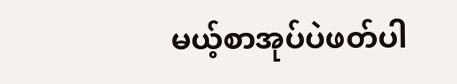မယ့်စာအုပ်ပဲဖတ်ပါ